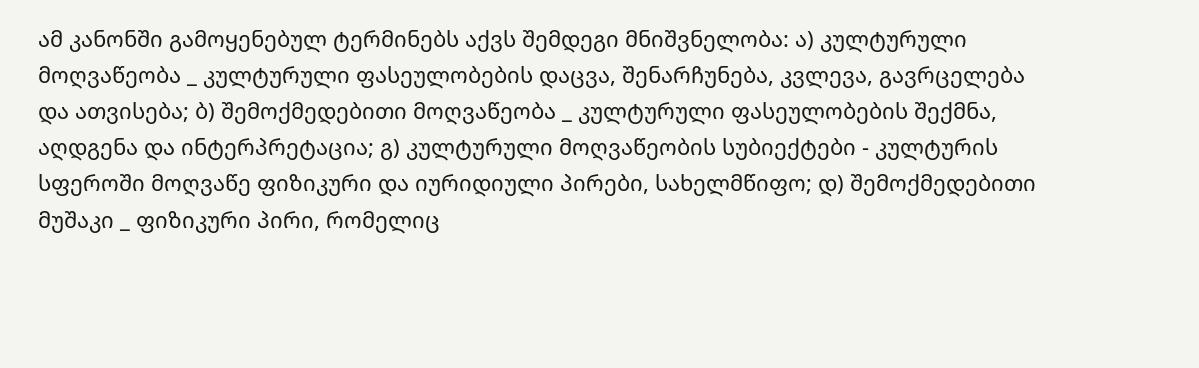ამ კანონში გამოყენებულ ტერმინებს აქვს შემდეგი მნიშვნელობა: ა) კულტურული მოღვაწეობა _ კულტურული ფასეულობების დაცვა, შენარჩუნება, კვლევა, გავრცელება და ათვისება; ბ) შემოქმედებითი მოღვაწეობა _ კულტურული ფასეულობების შექმნა, აღდგენა და ინტერპრეტაცია; გ) კულტურული მოღვაწეობის სუბიექტები - კულტურის სფეროში მოღვაწე ფიზიკური და იურიდიული პირები, სახელმწიფო; დ) შემოქმედებითი მუშაკი _ ფიზიკური პირი, რომელიც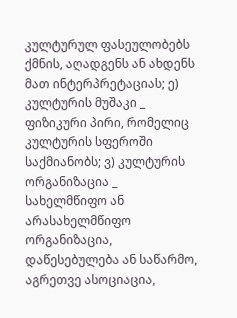კულტურულ ფასეულობებს ქმნის, აღადგენს ან ახდენს მათ ინტერპრეტაციას; ე) კულტურის მუშაკი _ ფიზიკური პირი, რომელიც კულტურის სფეროში საქმიანობს; ვ) კულტურის ორგანიზაცია _ სახელმწიფო ან არასახელმწიფო ორგანიზაცია, დაწესებულება ან საწარმო, აგრეთვე ასოციაცია,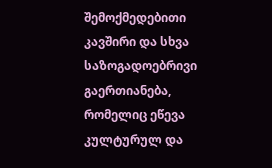შემოქმედებითი კავშირი და სხვა საზოგადოებრივი გაერთიანება, რომელიც ეწევა კულტურულ და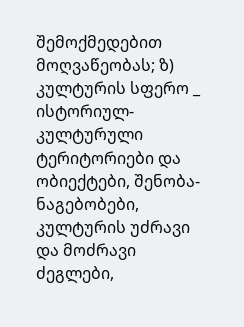შემოქმედებით მოღვაწეობას; ზ) კულტურის სფერო _ ისტორიულ-კულტურული ტერიტორიები და ობიექტები, შენობა-ნაგებობები, კულტურის უძრავი და მოძრავი ძეგლები,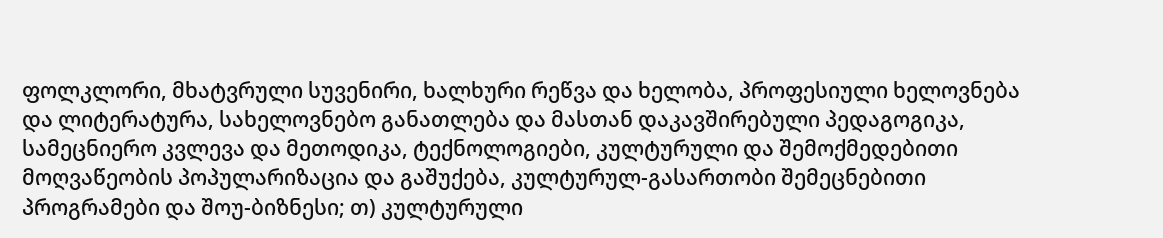ფოლკლორი, მხატვრული სუვენირი, ხალხური რეწვა და ხელობა, პროფესიული ხელოვნება და ლიტერატურა, სახელოვნებო განათლება და მასთან დაკავშირებული პედაგოგიკა, სამეცნიერო კვლევა და მეთოდიკა, ტექნოლოგიები, კულტურული და შემოქმედებითი მოღვაწეობის პოპულარიზაცია და გაშუქება, კულტურულ-გასართობი შემეცნებითი პროგრამები და შოუ-ბიზნესი; თ) კულტურული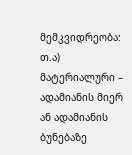მემკვიდრეობა: თ.ა) მატერიალური – ადამიანის მიერ ან ადამიანის ბუნებაზე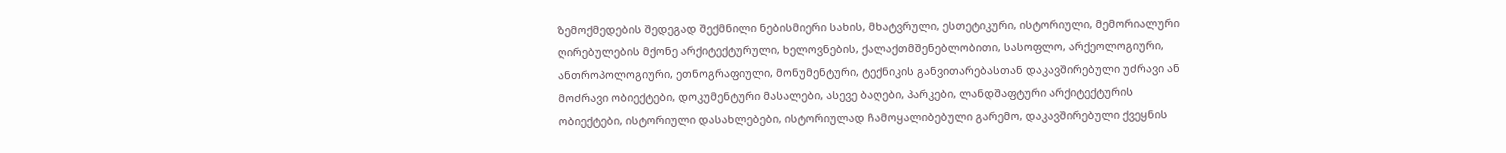ზემოქმედების შედეგად შექმნილი ნებისმიერი სახის, მხატვრული, ესთეტიკური, ისტორიული, მემორიალური ღირებულების მქონე არქიტექტურული, ხელოვნების, ქალაქთმშენებლობითი, სასოფლო, არქეოლოგიური, ანთროპოლოგიური, ეთნოგრაფიული, მონუმენტური, ტექნიკის განვითარებასთან დაკავშირებული უძრავი ან მოძრავი ობიექტები, დოკუმენტური მასალები, ასევე ბაღები, პარკები, ლანდშაფტური არქიტექტურის ობიექტები, ისტორიული დასახლებები, ისტორიულად ჩამოყალიბებული გარემო, დაკავშირებული ქვეყნის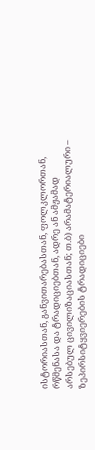ისტორიასთან, განვითარებასთან, ფოლკლორთან, რწმენასა და ტრადიციებთან, ადრე ან ამჟამად არსებულ ცივილიზაციასთან; თ.ბ) არამატერიალური – ზეპირსიტყვიერების ტრადიციები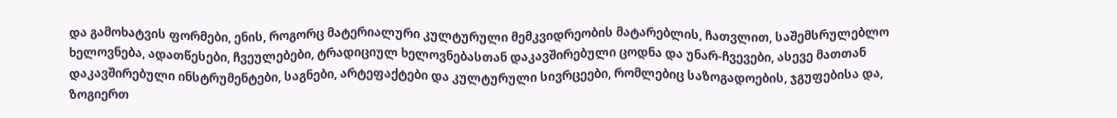და გამოხატვის ფორმები, ენის, როგორც მატერიალური კულტურული მემკვიდრეობის მატარებლის, ჩათვლით, საშემსრულებლო ხელოვნება, ადათწესები, ჩვეულებები, ტრადიციულ ხელოვნებასთან დაკავშირებული ცოდნა და უნარ-ჩვევები, ასევე მათთან დაკავშირებული ინსტრუმენტები, საგნები, არტეფაქტები და კულტურული სივრცეები, რომლებიც საზოგადოების, ჯგუფებისა და, ზოგიერთ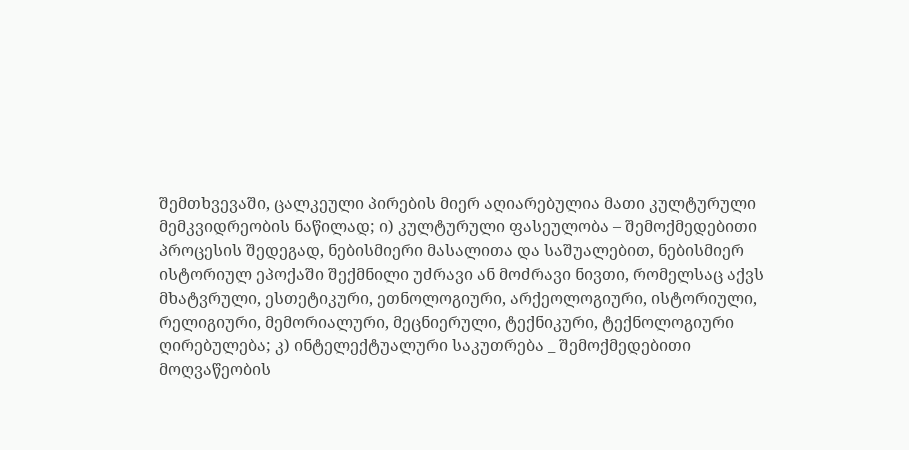შემთხვევაში, ცალკეული პირების მიერ აღიარებულია მათი კულტურული მემკვიდრეობის ნაწილად; ი) კულტურული ფასეულობა – შემოქმედებითი პროცესის შედეგად, ნებისმიერი მასალითა და საშუალებით, ნებისმიერ ისტორიულ ეპოქაში შექმნილი უძრავი ან მოძრავი ნივთი, რომელსაც აქვს მხატვრული, ესთეტიკური, ეთნოლოგიური, არქეოლოგიური, ისტორიული, რელიგიური, მემორიალური, მეცნიერული, ტექნიკური, ტექნოლოგიური ღირებულება; კ) ინტელექტუალური საკუთრება _ შემოქმედებითი მოღვაწეობის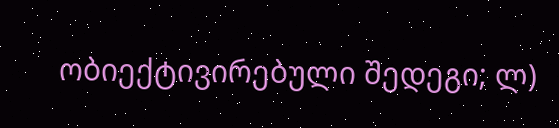ობიექტივირებული შედეგი; ლ)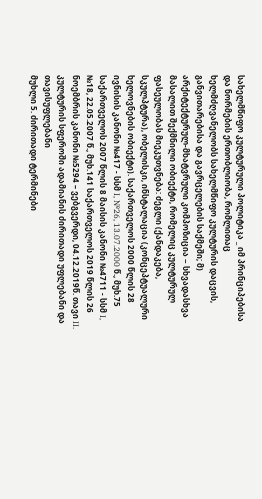სახელმწიფო კულტურული პოლიტიკა _ იმ პრინციპებისა და ნორმების ერთობლიობა, რომლითაც ხელმძღვანელობს სახელმწიფო კულტურის დაცვის, განვითარებისა და გავრცელების საქმეში; მ) არქიტექტურულ-მხატვრული კომპოზიცია − სხვადასხვა მასალით შექმნილი ობიექტი, რომელიც კულტურულ ფასეულობას მიეკუთვნება: ძეგლი (ქანდაკება, სკულპტურა), ობელისკი, ინსტალაცია (კონცეპტუალური ხელოვნების ობიექტი). საქართველოს 2000 წლის 28 ივნისის კანონი №417 - სსმ I, №26, 13.07.2000 წ., მუხ.75 საქართველოს 2007 წლის 8 მაისის კანონი №4711 - სსმ I, №18, 22.05.2007 წ., მუხ.141 საქართველოს 2019 წლის 26 ნოემბრის კანონი №5294 – ვებგვერდი, 04.12.2019წ. თავი II. კულტურის სფეროში ადამიანის ძირითადი უფლებანი და თავისუფლებანი
მუხლი 5. ძირითადი ტერმინები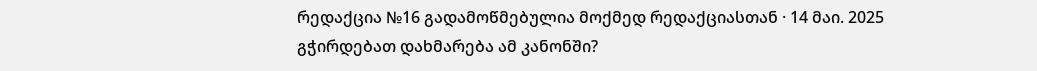რედაქცია №16 გადამოწმებულია მოქმედ რედაქციასთან · 14 მაი. 2025
გჭირდებათ დახმარება ამ კანონში?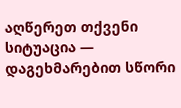აღწერეთ თქვენი სიტუაცია — დაგეხმარებით სწორი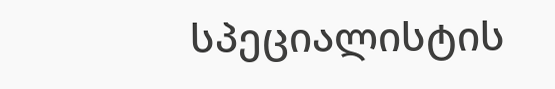სპეციალისტის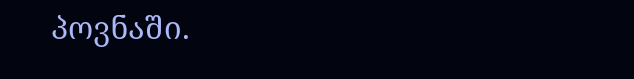პოვნაში.